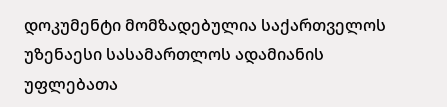დოკუმენტი მომზადებულია საქართველოს უზენაესი სასამართლოს ადამიანის უფლებათა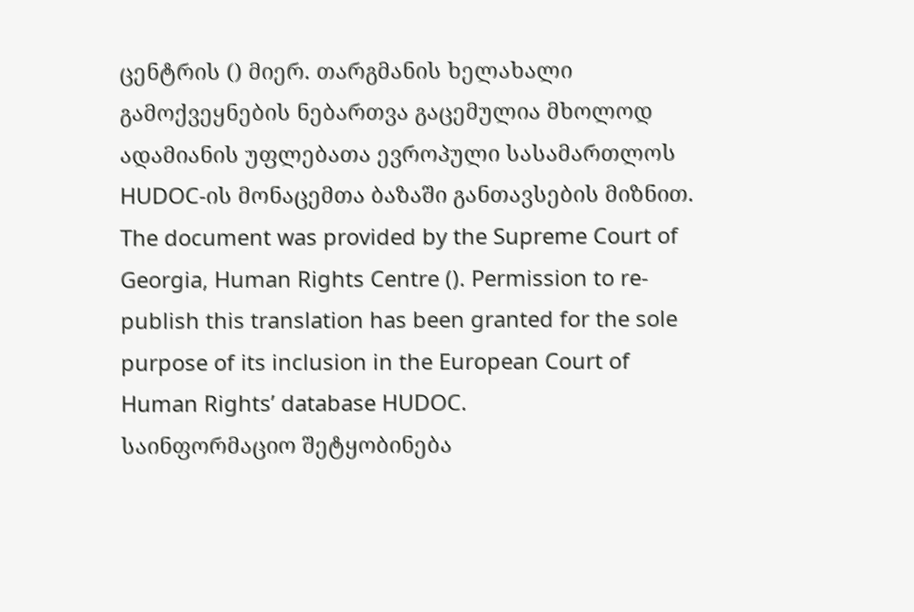ცენტრის () მიერ. თარგმანის ხელახალი გამოქვეყნების ნებართვა გაცემულია მხოლოდ ადამიანის უფლებათა ევროპული სასამართლოს HUDOC-ის მონაცემთა ბაზაში განთავსების მიზნით.
The document was provided by the Supreme Court of Georgia, Human Rights Centre (). Permission to re-publish this translation has been granted for the sole purpose of its inclusion in the European Court of Human Rights’ database HUDOC.
საინფორმაციო შეტყობინება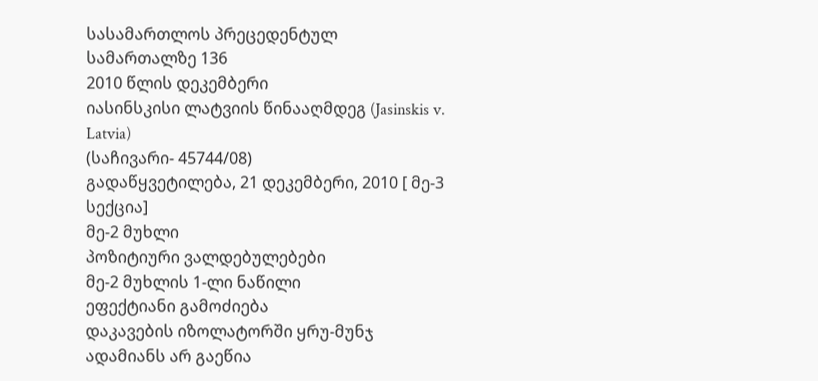სასამართლოს პრეცედენტულ სამართალზე 136
2010 წლის დეკემბერი
იასინსკისი ლატვიის წინააღმდეგ (Jasinskis v. Latvia)
(საჩივარი- 45744/08)
გადაწყვეტილება, 21 დეკემბერი, 2010 [ მე-3 სექცია]
მე-2 მუხლი
პოზიტიური ვალდებულებები
მე-2 მუხლის 1-ლი ნაწილი
ეფექტიანი გამოძიება
დაკავების იზოლატორში ყრუ-მუნჯ ადამიანს არ გაეწია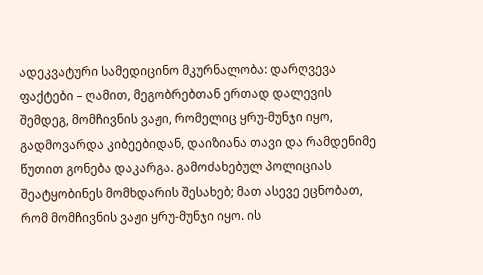ადეკვატური სამედიცინო მკურნალობა: დარღვევა
ფაქტები – ღამით, მეგობრებთან ერთად დალევის შემდეგ, მომჩივნის ვაჟი, რომელიც ყრუ-მუნჯი იყო, გადმოვარდა კიბეებიდან, დაიზიანა თავი და რამდენიმე წუთით გონება დაკარგა. გამოძახებულ პოლიციას შეატყობინეს მომხდარის შესახებ; მათ ასევე ეცნობათ, რომ მომჩივნის ვაჟი ყრუ-მუნჯი იყო. ის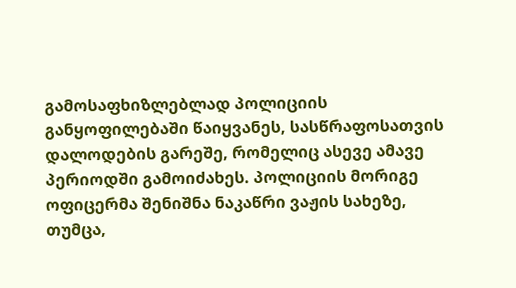გამოსაფხიზლებლად პოლიციის განყოფილებაში წაიყვანეს, სასწრაფოსათვის დალოდების გარეშე, რომელიც ასევე ამავე პერიოდში გამოიძახეს. პოლიციის მორიგე ოფიცერმა შენიშნა ნაკაწრი ვაჟის სახეზე, თუმცა,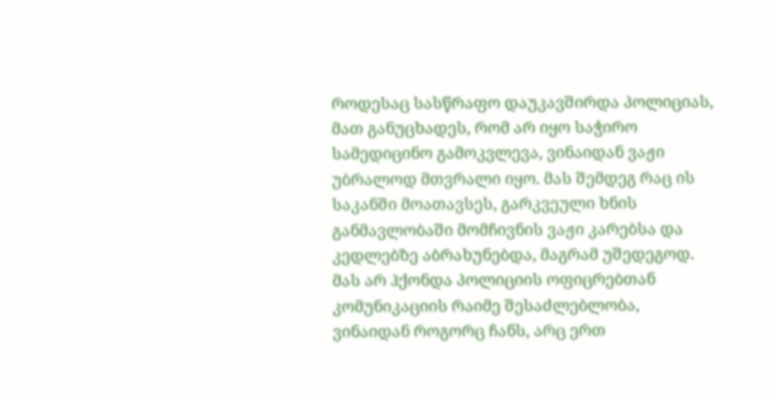როდესაც სასწრაფო დაუკავშირდა პოლიციას, მათ განუცხადეს, რომ არ იყო საჭირო სამედიცინო გამოკვლევა, ვინაიდან ვაჟი უბრალოდ მთვრალი იყო. მას შემდეგ რაც ის საკანში მოათავსეს, გარკვეული ხნის განმავლობაში მომჩივნის ვაჟი კარებსა და კედლებზე აბრახუნებდა, მაგრამ უშედეგოდ. მას არ ჰქონდა პოლიციის ოფიცრებთან კომუნიკაციის რაიმე შესაძლებლობა, ვინაიდან როგორც ჩანს, არც ერთ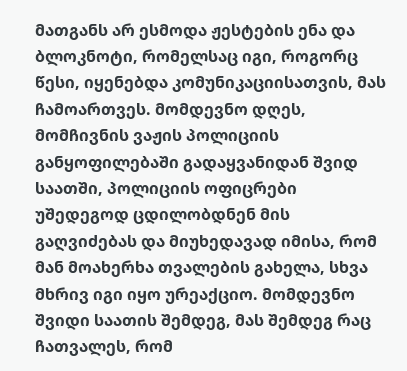მათგანს არ ესმოდა ჟესტების ენა და ბლოკნოტი, რომელსაც იგი, როგორც წესი, იყენებდა კომუნიკაციისათვის, მას ჩამოართვეს. მომდევნო დღეს, მომჩივნის ვაჟის პოლიციის განყოფილებაში გადაყვანიდან შვიდ საათში, პოლიციის ოფიცრები უშედეგოდ ცდილობდნენ მის გაღვიძებას და მიუხედავად იმისა, რომ მან მოახერხა თვალების გახელა, სხვა მხრივ იგი იყო ურეაქციო. მომდევნო შვიდი საათის შემდეგ, მას შემდეგ რაც ჩათვალეს, რომ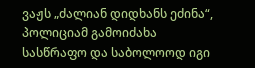ვაჟს „ძალიან დიდხანს ეძინა“, პოლიციამ გამოიძახა სასწრაფო და საბოლოოდ იგი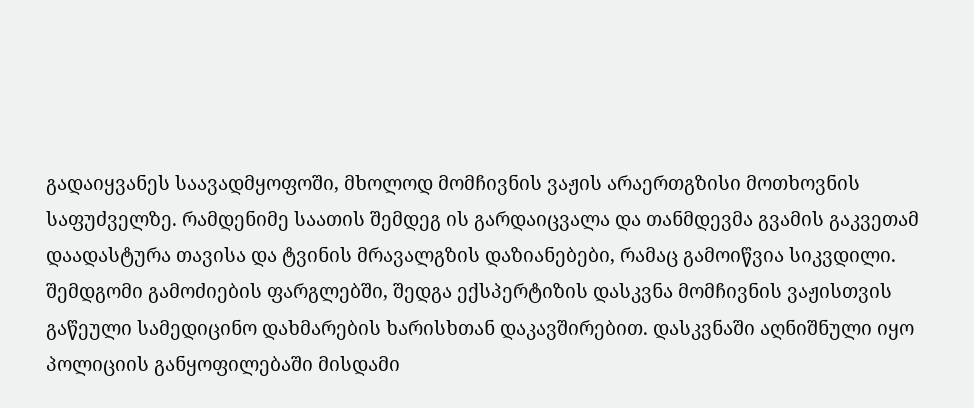გადაიყვანეს საავადმყოფოში, მხოლოდ მომჩივნის ვაჟის არაერთგზისი მოთხოვნის საფუძველზე. რამდენიმე საათის შემდეგ ის გარდაიცვალა და თანმდევმა გვამის გაკვეთამ დაადასტურა თავისა და ტვინის მრავალგზის დაზიანებები, რამაც გამოიწვია სიკვდილი.
შემდგომი გამოძიების ფარგლებში, შედგა ექსპერტიზის დასკვნა მომჩივნის ვაჟისთვის გაწეული სამედიცინო დახმარების ხარისხთან დაკავშირებით. დასკვნაში აღნიშნული იყო პოლიციის განყოფილებაში მისდამი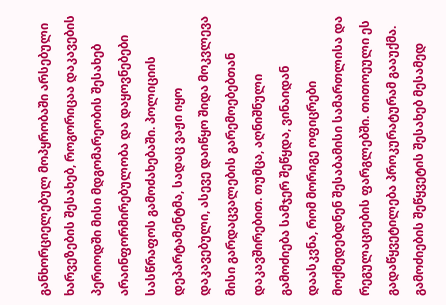განხორციელებულ მოპყრობაში არსებული ხარვეზების შესახებ, როგორიცაა დაკავების პერიოდში მისი მდგომარეობის შესახებ არაინფორმირებულობა და დაყოვნებები სასწრაფოს გამოძახებაში. პოლიციის დეპარტამენტმა, სადაც ვაჟი იყო დაკავებული, ასევე დაიწყო შიდა მოკვლევა მისი გარდაცვალების გარემოებებთან დაკავშირებით. თუმცა, აღნიშნული გამოძიება სამჯერ შეწყდა, ვინაიდან დაასკვნა, რომ მორიგე ოფიცრები მოქმედებდნენ შესაბამისი სამართლისა და რეგულაციების ფარგლებში. თითოეული ეს გადაწყვეტილება პროკურატურამ გააუქმა. გამოძიების შეწყვეტის შესახებ მესამედ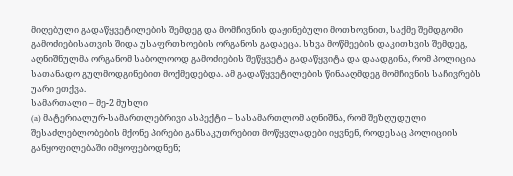მიღებული გადაწყვეტილების შემდეგ და მომჩივნის დაჟინებული მოთხოვნით, საქმე შემდგომი გამოძიებისათვის შიდა უსაფრთხოების ორგანოს გადაეცა. სხვა მოწმეების დაკითხვის შემდეგ, აღნიშნულმა ორგანომ საბოლოოდ გამოძიების შეწყვეტა გადაწყვიტა და დაადგინა, რომ პოლიცია სათანადო გულმოდგინებით მოქმედებდა. ამ გადაწყვეტილების წინააღმდეგ მომჩივნის საჩივრებს უარი ეთქვა.
სამართალი – მე-2 მუხლი
(a) მატერიალურ-სამართლებრივი ასპექტი – სასამართლომ აღნიშნა, რომ შეზღუდული შესაძლებლობების მქონე პირები განსაკუთრებით მოწყვლადები იყვნენ, როდესაც პოლიციის განყოფილებაში იმყოფებოდნენ;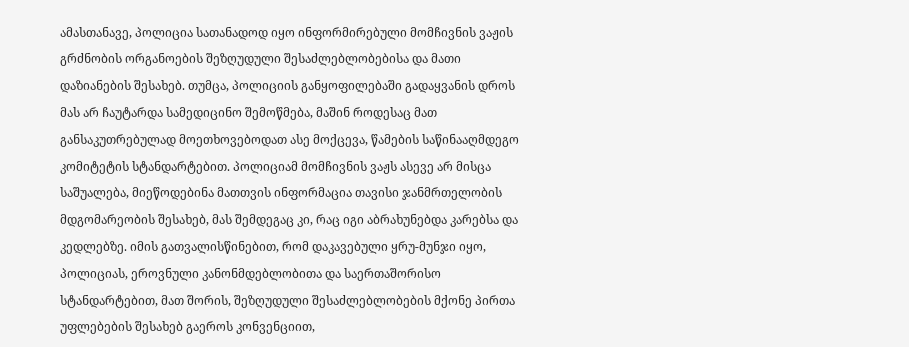ამასთანავე, პოლიცია სათანადოდ იყო ინფორმირებული მომჩივნის ვაჟის გრძნობის ორგანოების შეზღუდული შესაძლებლობებისა და მათი დაზიანების შესახებ. თუმცა, პოლიციის განყოფილებაში გადაყვანის დროს მას არ ჩაუტარდა სამედიცინო შემოწმება, მაშინ როდესაც მათ განსაკუთრებულად მოეთხოვებოდათ ასე მოქცევა, წამების საწინააღმდეგო კომიტეტის სტანდარტებით. პოლიციამ მომჩივნის ვაჟს ასევე არ მისცა საშუალება, მიეწოდებინა მათთვის ინფორმაცია თავისი ჯანმრთელობის მდგომარეობის შესახებ, მას შემდეგაც კი, რაც იგი აბრახუნებდა კარებსა და კედლებზე. იმის გათვალისწინებით, რომ დაკავებული ყრუ-მუნჯი იყო, პოლიციას, ეროვნული კანონმდებლობითა და საერთაშორისო სტანდარტებით, მათ შორის, შეზღუდული შესაძლებლობების მქონე პირთა უფლებების შესახებ გაეროს კონვენციით,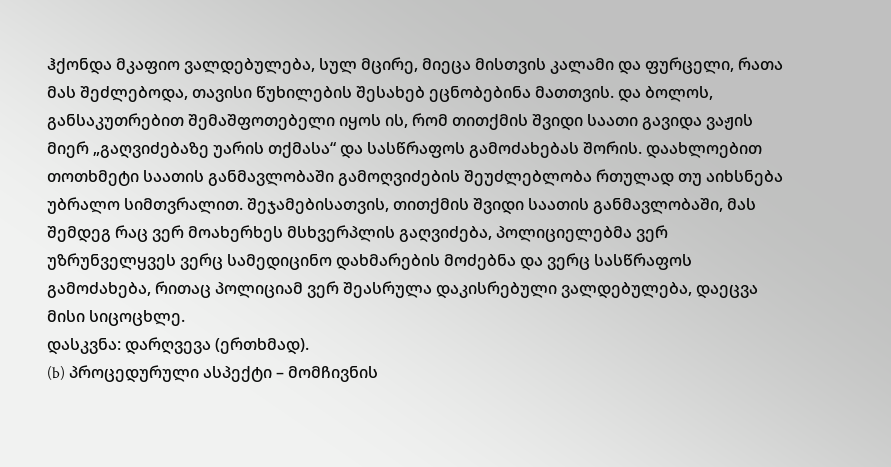ჰქონდა მკაფიო ვალდებულება, სულ მცირე, მიეცა მისთვის კალამი და ფურცელი, რათა მას შეძლებოდა, თავისი წუხილების შესახებ ეცნობებინა მათთვის. და ბოლოს, განსაკუთრებით შემაშფოთებელი იყოს ის, რომ თითქმის შვიდი საათი გავიდა ვაჟის მიერ „გაღვიძებაზე უარის თქმასა“ და სასწრაფოს გამოძახებას შორის. დაახლოებით თოთხმეტი საათის განმავლობაში გამოღვიძების შეუძლებლობა რთულად თუ აიხსნება უბრალო სიმთვრალით. შეჯამებისათვის, თითქმის შვიდი საათის განმავლობაში, მას შემდეგ რაც ვერ მოახერხეს მსხვერპლის გაღვიძება, პოლიციელებმა ვერ უზრუნველყვეს ვერც სამედიცინო დახმარების მოძებნა და ვერც სასწრაფოს გამოძახება, რითაც პოლიციამ ვერ შეასრულა დაკისრებული ვალდებულება, დაეცვა მისი სიცოცხლე.
დასკვნა: დარღვევა (ერთხმად).
(b) პროცედურული ასპექტი – მომჩივნის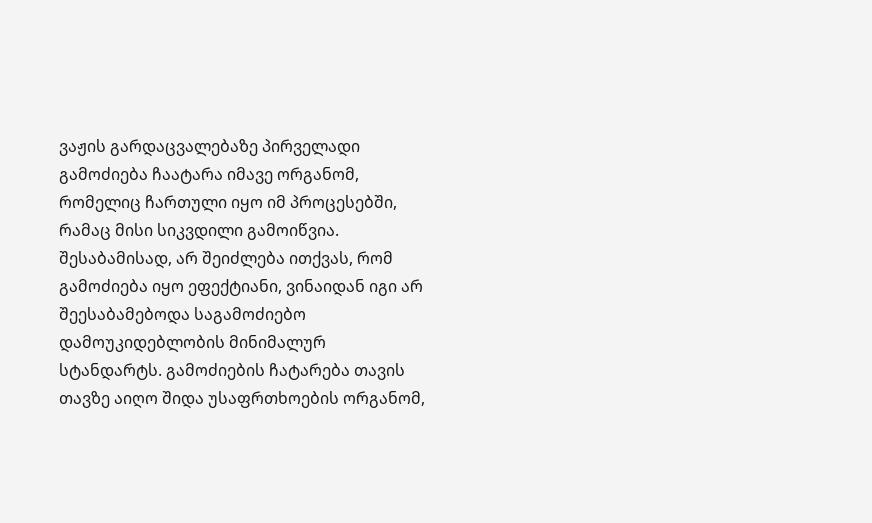ვაჟის გარდაცვალებაზე პირველადი გამოძიება ჩაატარა იმავე ორგანომ, რომელიც ჩართული იყო იმ პროცესებში, რამაც მისი სიკვდილი გამოიწვია. შესაბამისად, არ შეიძლება ითქვას, რომ გამოძიება იყო ეფექტიანი, ვინაიდან იგი არ შეესაბამებოდა საგამოძიებო დამოუკიდებლობის მინიმალურ სტანდარტს. გამოძიების ჩატარება თავის თავზე აიღო შიდა უსაფრთხოების ორგანომ,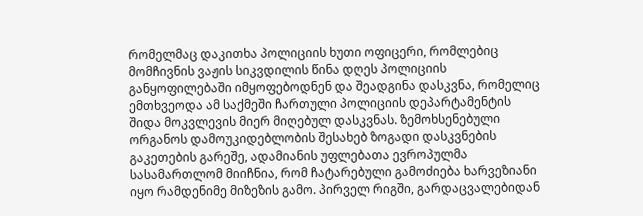რომელმაც დაკითხა პოლიციის ხუთი ოფიცერი, რომლებიც მომჩივნის ვაჟის სიკვდილის წინა დღეს პოლიციის განყოფილებაში იმყოფებოდნენ და შეადგინა დასკვნა, რომელიც ემთხვეოდა ამ საქმეში ჩართული პოლიციის დეპარტამენტის შიდა მოკვლევის მიერ მიღებულ დასკვნას. ზემოხსენებული ორგანოს დამოუკიდებლობის შესახებ ზოგადი დასკვნების გაკეთების გარეშე, ადამიანის უფლებათა ევროპულმა სასამართლომ მიიჩნია, რომ ჩატარებული გამოძიება ხარვეზიანი იყო რამდენიმე მიზეზის გამო. პირველ რიგში, გარდაცვალებიდან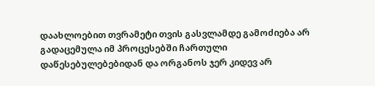დაახლოებით თვრამეტი თვის გასვლამდე გამოძიება არ გადაცემულა იმ პროცესებში ჩართული დაწესებულებებიდან და ორგანოს ჯერ კიდევ არ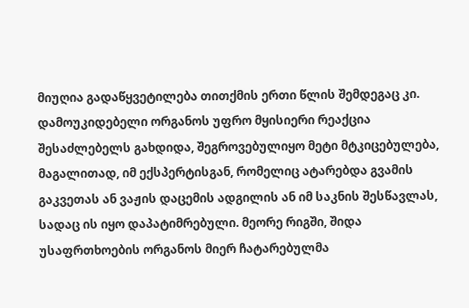მიუღია გადაწყვეტილება თითქმის ერთი წლის შემდეგაც კი. დამოუკიდებელი ორგანოს უფრო მყისიერი რეაქცია შესაძლებელს გახდიდა, შეგროვებულიყო მეტი მტკიცებულება, მაგალითად, იმ ექსპერტისგან, რომელიც ატარებდა გვამის გაკვეთას ან ვაჟის დაცემის ადგილის ან იმ საკნის შესწავლას, სადაც ის იყო დაპატიმრებული. მეორე რიგში, შიდა უსაფრთხოების ორგანოს მიერ ჩატარებულმა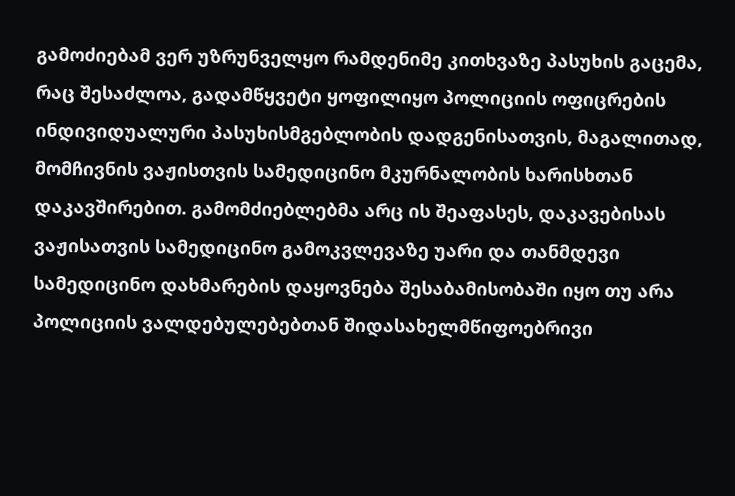გამოძიებამ ვერ უზრუნველყო რამდენიმე კითხვაზე პასუხის გაცემა, რაც შესაძლოა, გადამწყვეტი ყოფილიყო პოლიციის ოფიცრების ინდივიდუალური პასუხისმგებლობის დადგენისათვის, მაგალითად, მომჩივნის ვაჟისთვის სამედიცინო მკურნალობის ხარისხთან დაკავშირებით. გამომძიებლებმა არც ის შეაფასეს, დაკავებისას ვაჟისათვის სამედიცინო გამოკვლევაზე უარი და თანმდევი სამედიცინო დახმარების დაყოვნება შესაბამისობაში იყო თუ არა პოლიციის ვალდებულებებთან შიდასახელმწიფოებრივი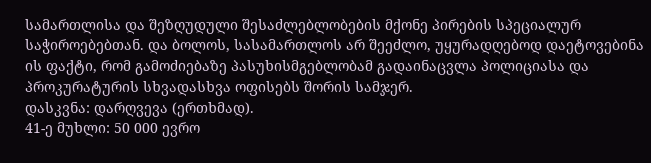სამართლისა და შეზღუდული შესაძლებლობების მქონე პირების სპეციალურ საჭიროებებთან. და ბოლოს, სასამართლოს არ შეეძლო, უყურადღებოდ დაეტოვებინა ის ფაქტი, რომ გამოძიებაზე პასუხისმგებლობამ გადაინაცვლა პოლიციასა და პროკურატურის სხვადასხვა ოფისებს შორის სამჯერ.
დასკვნა: დარღვევა (ერთხმად).
41-ე მუხლი: 50 000 ევრო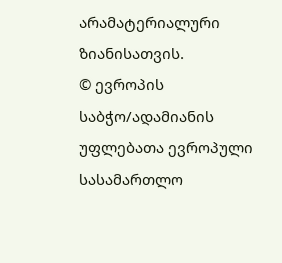არამატერიალური ზიანისათვის.
© ევროპის საბჭო/ადამიანის უფლებათა ევროპული სასამართლო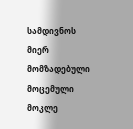სამდივნოს მიერ მომზადებული მოცემული მოკლე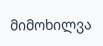მიმოხილვა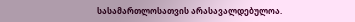სასამართლოსათვის არასავალდებულოა.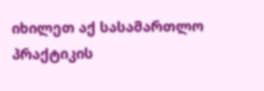იხილეთ აქ სასამართლო პრაქტიკის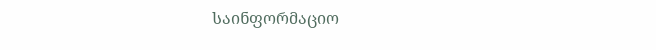საინფორმაციო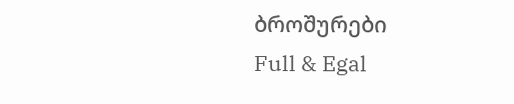ბროშურები
Full & Egal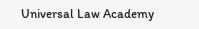Universal Law Academy